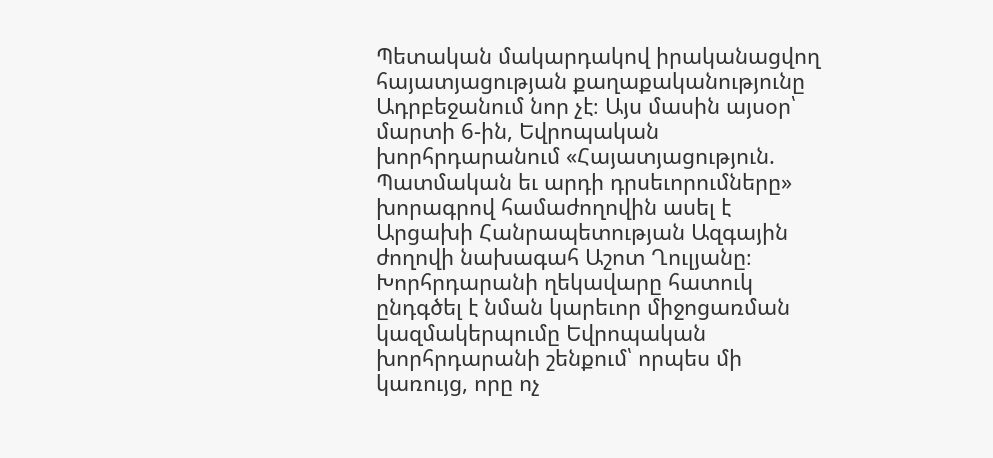Պետական մակարդակով իրականացվող հայատյացության քաղաքականությունը Ադրբեջանում նոր չէ։ Այս մասին այսօր՝ մարտի 6-ին, Եվրոպական խորհրդարանում «Հայատյացություն. Պատմական եւ արդի դրսեւորումները» խորագրով համաժողովին ասել է Արցախի Հանրապետության Ազգային ժողովի նախագահ Աշոտ Ղուլյանը։
Խորհրդարանի ղեկավարը հատուկ ընդգծել է նման կարեւոր միջոցառման կազմակերպումը Եվրոպական խորհրդարանի շենքում՝ որպես մի կառույց, որը ոչ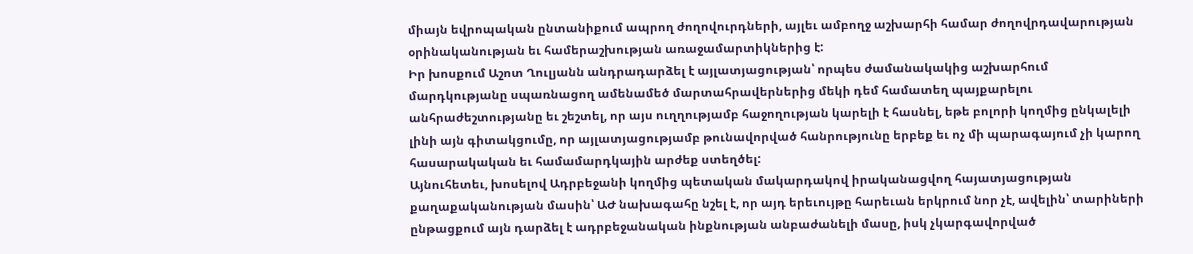միայն եվրոպական ընտանիքում ապրող ժողովուրդների, այլեւ ամբողջ աշխարհի համար ժողովրդավարության օրինականության եւ համերաշխության առաջամարտիկներից է:
Իր խոսքում Աշոտ Ղուլյանն անդրադարձել է այլատյացության՝ որպես ժամանակակից աշխարհում մարդկությանը սպառնացող ամենամեծ մարտահրավերներից մեկի դեմ համատեղ պայքարելու անհրաժեշտությանը եւ շեշտել, որ այս ուղղությամբ հաջողության կարելի է հասնել, եթե բոլորի կողմից ընկալելի լինի այն գիտակցումը, որ այլատյացությամբ թունավորված հանրությունը երբեք եւ ոչ մի պարագայում չի կարող հասարակական եւ համամարդկային արժեք ստեղծել:
Այնուհետեւ, խոսելով Ադրբեջանի կողմից պետական մակարդակով իրականացվող հայատյացության քաղաքականության մասին՝ ԱԺ նախագահը նշել է, որ այդ երեւույթը հարեւան երկրում նոր չէ, ավելին՝ տարիների ընթացքում այն դարձել է ադրբեջանական ինքնության անբաժանելի մասը, իսկ չկարգավորված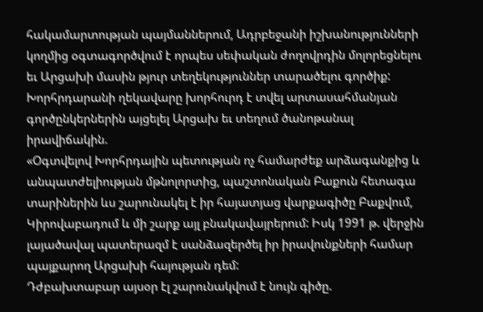հակամարտության պայմաններում, Ադրբեջանի իշխանությունների կողմից օգտագործվում է որպես սեփական ժողովրդին մոլորեցնելու եւ Արցախի մասին թյուր տեղեկություններ տարածելու գործիք: Խորհրդարանի ղեկավարը խորհուրդ է տվել արտասահմանյան գործընկերներին այցելել Արցախ եւ տեղում ծանոթանալ իրավիճակին.
«Օգտվելով Խորհրդային պետության ոչ համարժեք արձագանքից և անպատժելիության մթնոլորտից, պաշտոնական Բաքուն հետագա տարիներին ևս շարունակել է իր հայատյաց վարքագիծը Բաքվում, Կիրովաբադում և մի շարք այլ բնակավայրերում: Իսկ 1991 թ. վերջին լայածավալ պատերազմ է սանձազերծել իր իրավունքների համար պայքարող Արցախի հայության դեմ:
Դժբախտաբար այսօր էլ շարունակվում է նույն գիծը.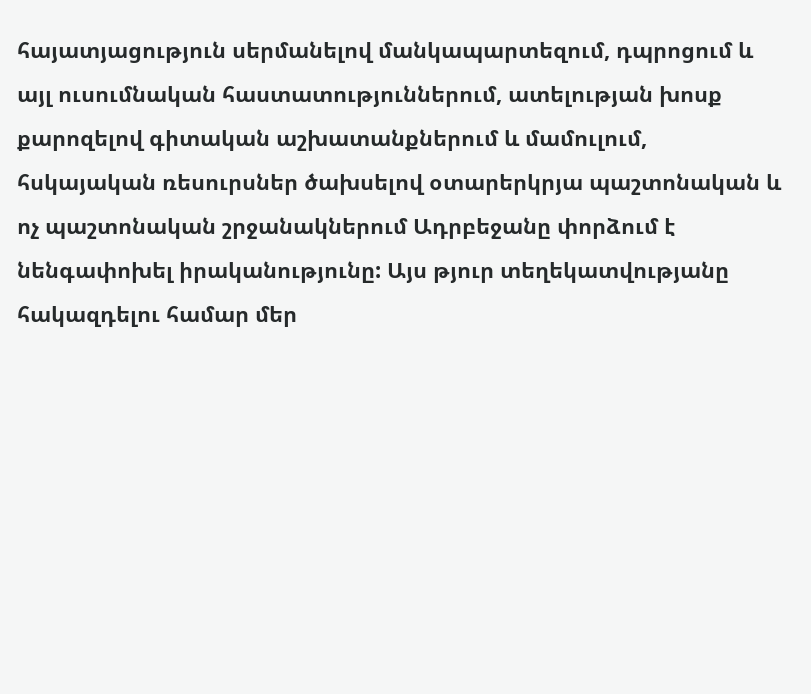հայատյացություն սերմանելով մանկապարտեզում, դպրոցում և այլ ուսումնական հաստատություններում, ատելության խոսք քարոզելով գիտական աշխատանքներում և մամուլում, հսկայական ռեսուրսներ ծախսելով օտարերկրյա պաշտոնական և ոչ պաշտոնական շրջանակներում Ադրբեջանը փորձում է նենգափոխել իրականությունը: Այս թյուր տեղեկատվությանը հակազդելու համար մեր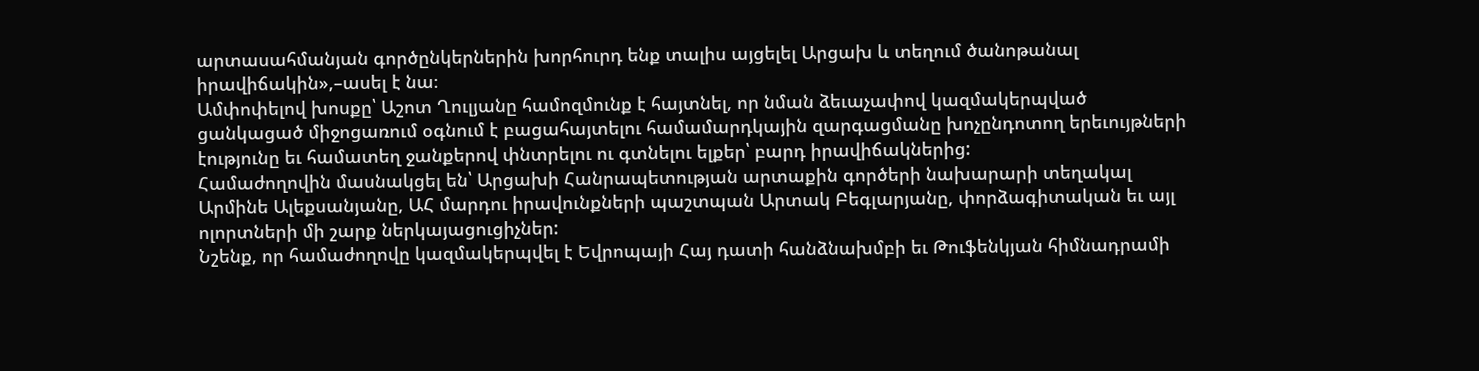արտասահմանյան գործընկերներին խորհուրդ ենք տալիս այցելել Արցախ և տեղում ծանոթանալ իրավիճակին»,–ասել է նա։
Ամփոփելով խոսքը՝ Աշոտ Ղուլյանը համոզմունք է հայտնել, որ նման ձեւաչափով կազմակերպված ցանկացած միջոցառում օգնում է բացահայտելու համամարդկային զարգացմանը խոչընդոտող երեւույթների էությունը եւ համատեղ ջանքերով փնտրելու ու գտնելու ելքեր՝ բարդ իրավիճակներից:
Համաժողովին մասնակցել են՝ Արցախի Հանրապետության արտաքին գործերի նախարարի տեղակալ Արմինե Ալեքսանյանը, ԱՀ մարդու իրավունքների պաշտպան Արտակ Բեգլարյանը, փորձագիտական եւ այլ ոլորտների մի շարք ներկայացուցիչներ:
Նշենք, որ համաժողովը կազմակերպվել է Եվրոպայի Հայ դատի հանձնախմբի եւ Թուֆենկյան հիմնադրամի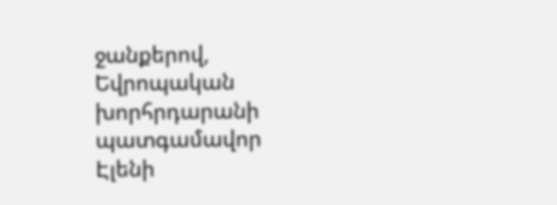ջանքերով, Եվրոպական խորհրդարանի պատգամավոր Էլենի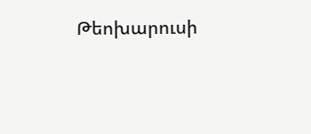Թեոխարուսի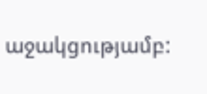աջակցությամբ: